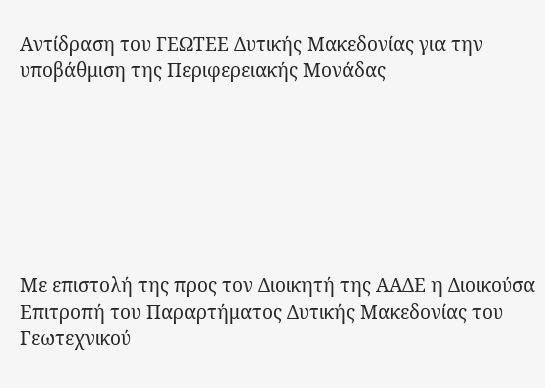Αντίδραση του ΓΕΩΤΕΕ Δυτικής Μακεδονίας για την υποβάθμιση της Περιφερειακής Μονάδας







Με επιστολή της προς τον Διοικητή της ΑΑΔΕ η Διοικούσα Επιτροπή του Παραρτήματος Δυτικής Μακεδονίας του Γεωτεχνικού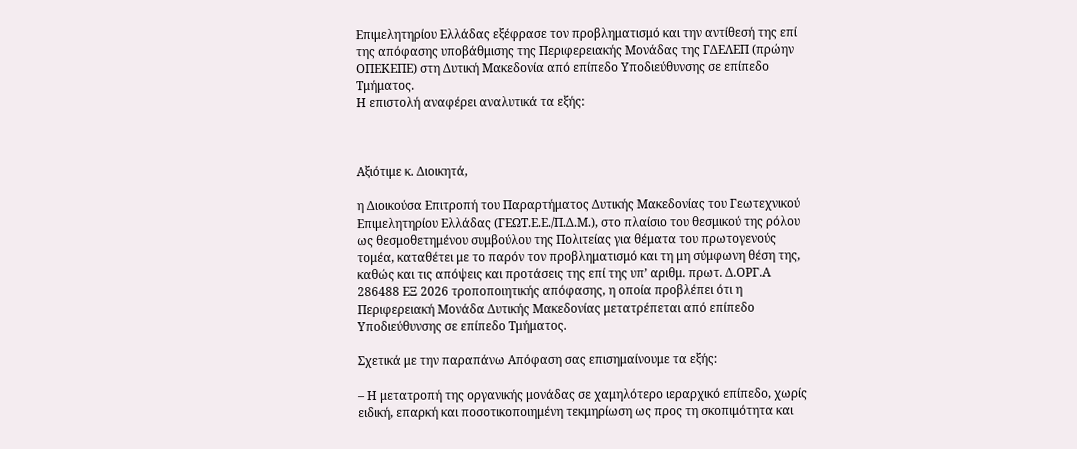Επιμελητηρίου Ελλάδας εξέφρασε τον προβληματισμό και την αντίθεσή της επί της απόφασης υποβάθμισης της Περιφερειακής Μονάδας της ΓΔΕΛΕΠ (πρώην ΟΠΕΚΕΠΕ) στη Δυτική Μακεδονία από επίπεδο Υποδιεύθυνσης σε επίπεδο Τμήματος.
Η επιστολή αναφέρει αναλυτικά τα εξής:



Αξιότιμε κ. Διοικητά,

η Διοικούσα Επιτροπή του Παραρτήματος Δυτικής Μακεδονίας του Γεωτεχνικού Επιμελητηρίου Ελλάδας (ΓΕΩΤ.Ε.Ε./Π.Δ.Μ.), στο πλαίσιο του θεσμικού της ρόλου ως θεσμοθετημένου συμβούλου της Πολιτείας για θέματα του πρωτογενούς τομέα, καταθέτει με το παρόν τον προβληματισμό και τη μη σύμφωνη θέση της, καθώς και τις απόψεις και προτάσεις της επί της υπ’ αριθμ. πρωτ. Δ.ΟΡΓ.Α 286488 ΕΞ 2026 τροποποιητικής απόφασης, η οποία προβλέπει ότι η Περιφερειακή Μονάδα Δυτικής Μακεδονίας μετατρέπεται από επίπεδο Υποδιεύθυνσης σε επίπεδο Τμήματος.

Σχετικά με την παραπάνω Απόφαση σας επισημαίνουμε τα εξής:

– Η μετατροπή της οργανικής μονάδας σε χαμηλότερο ιεραρχικό επίπεδο, χωρίς ειδική, επαρκή και ποσοτικοποιημένη τεκμηρίωση ως προς τη σκοπιμότητα και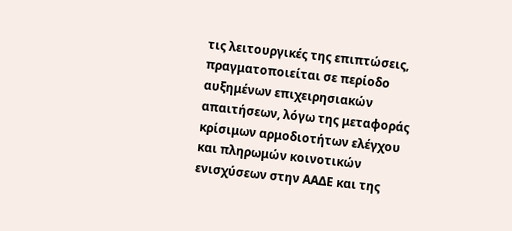τις λειτουργικές της επιπτώσεις, πραγματοποιείται σε περίοδο αυξημένων επιχειρησιακών απαιτήσεων, λόγω της μεταφοράς κρίσιμων αρμοδιοτήτων ελέγχου και πληρωμών κοινοτικών ενισχύσεων στην ΑΑΔΕ και της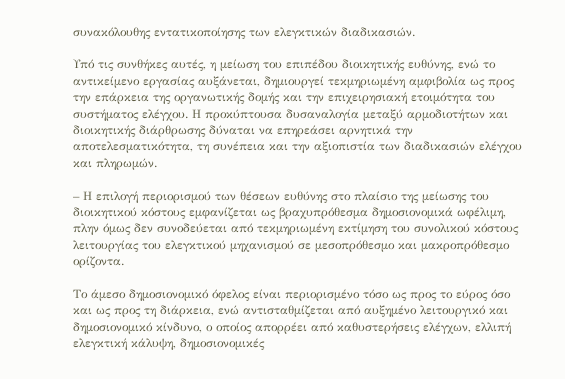συνακόλουθης εντατικοποίησης των ελεγκτικών διαδικασιών.

Υπό τις συνθήκες αυτές, η μείωση του επιπέδου διοικητικής ευθύνης, ενώ το αντικείμενο εργασίας αυξάνεται, δημιουργεί τεκμηριωμένη αμφιβολία ως προς την επάρκεια της οργανωτικής δομής και την επιχειρησιακή ετοιμότητα του συστήματος ελέγχου. Η προκύπτουσα δυσαναλογία μεταξύ αρμοδιοτήτων και διοικητικής διάρθρωσης δύναται να επηρεάσει αρνητικά την αποτελεσματικότητα, τη συνέπεια και την αξιοπιστία των διαδικασιών ελέγχου και πληρωμών.

– Η επιλογή περιορισμού των θέσεων ευθύνης στο πλαίσιο της μείωσης του διοικητικού κόστους εμφανίζεται ως βραχυπρόθεσμα δημοσιονομικά ωφέλιμη, πλην όμως δεν συνοδεύεται από τεκμηριωμένη εκτίμηση του συνολικού κόστους λειτουργίας του ελεγκτικού μηχανισμού σε μεσοπρόθεσμο και μακροπρόθεσμο ορίζοντα.

Το άμεσο δημοσιονομικό όφελος είναι περιορισμένο τόσο ως προς το εύρος όσο και ως προς τη διάρκεια, ενώ αντισταθμίζεται από αυξημένο λειτουργικό και δημοσιονομικό κίνδυνο, ο οποίος απορρέει από καθυστερήσεις ελέγχων, ελλιπή ελεγκτική κάλυψη, δημοσιονομικές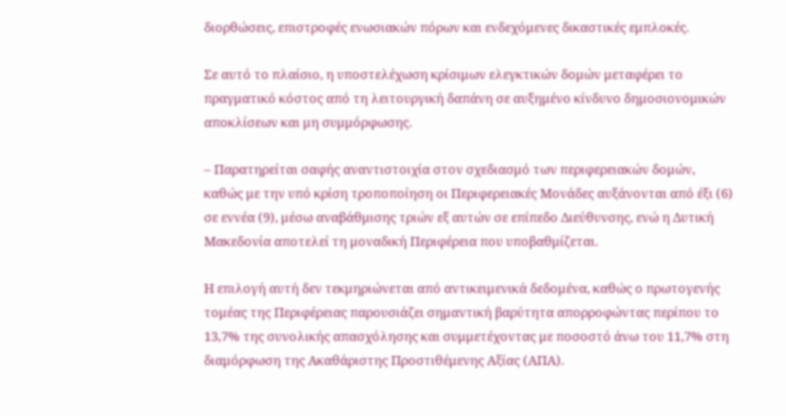διορθώσεις, επιστροφές ενωσιακών πόρων και ενδεχόμενες δικαστικές εμπλοκές.

Σε αυτό το πλαίσιο, η υποστελέχωση κρίσιμων ελεγκτικών δομών μεταφέρει το πραγματικό κόστος από τη λειτουργική δαπάνη σε αυξημένο κίνδυνο δημοσιονομικών αποκλίσεων και μη συμμόρφωσης.

– Παρατηρείται σαφής αναντιστοιχία στον σχεδιασμό των περιφερειακών δομών, καθώς με την υπό κρίση τροποποίηση οι Περιφερειακές Μονάδες αυξάνονται από έξι (6) σε εννέα (9), μέσω αναβάθμισης τριών εξ αυτών σε επίπεδο Διεύθυνσης, ενώ η Δυτική Μακεδονία αποτελεί τη μοναδική Περιφέρεια που υποβαθμίζεται.

Η επιλογή αυτή δεν τεκμηριώνεται από αντικειμενικά δεδομένα, καθώς ο πρωτογενής τομέας της Περιφέρειας παρουσιάζει σημαντική βαρύτητα απορροφώντας περίπου το 13,7% της συνολικής απασχόλησης και συμμετέχοντας με ποσοστό άνω του 11,7% στη διαμόρφωση της Ακαθάριστης Προστιθέμενης Αξίας (ΑΠΑ).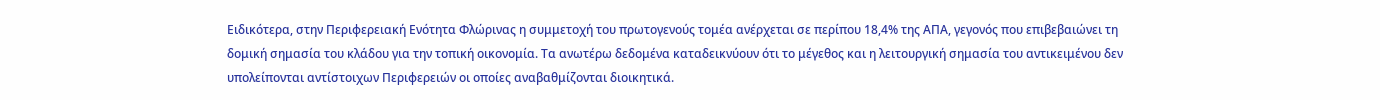Ειδικότερα, στην Περιφερειακή Ενότητα Φλώρινας η συμμετοχή του πρωτογενούς τομέα ανέρχεται σε περίπου 18,4% της ΑΠΑ, γεγονός που επιβεβαιώνει τη δομική σημασία του κλάδου για την τοπική οικονομία. Τα ανωτέρω δεδομένα καταδεικνύουν ότι το μέγεθος και η λειτουργική σημασία του αντικειμένου δεν υπολείπονται αντίστοιχων Περιφερειών οι οποίες αναβαθμίζονται διοικητικά.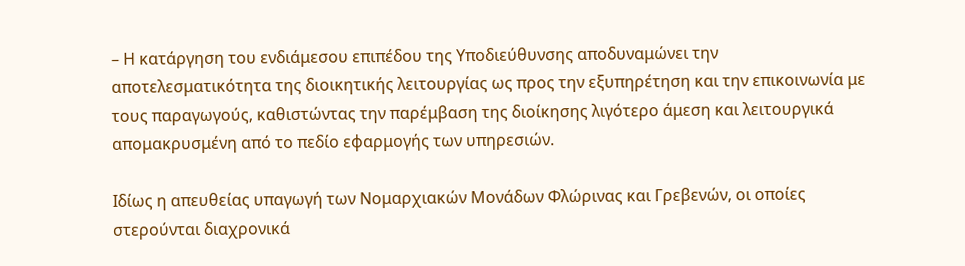– Η κατάργηση του ενδιάμεσου επιπέδου της Υποδιεύθυνσης αποδυναμώνει την αποτελεσματικότητα της διοικητικής λειτουργίας ως προς την εξυπηρέτηση και την επικοινωνία με τους παραγωγούς, καθιστώντας την παρέμβαση της διοίκησης λιγότερο άμεση και λειτουργικά απομακρυσμένη από το πεδίο εφαρμογής των υπηρεσιών.

Ιδίως η απευθείας υπαγωγή των Νομαρχιακών Μονάδων Φλώρινας και Γρεβενών, οι οποίες στερούνται διαχρονικά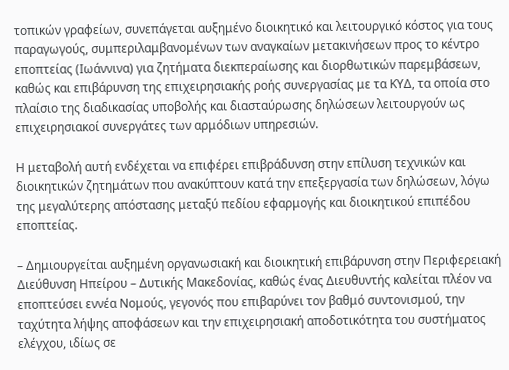τοπικών γραφείων, συνεπάγεται αυξημένο διοικητικό και λειτουργικό κόστος για τους παραγωγούς, συμπεριλαμβανομένων των αναγκαίων μετακινήσεων προς το κέντρο εποπτείας (Ιωάννινα) για ζητήματα διεκπεραίωσης και διορθωτικών παρεμβάσεων, καθώς και επιβάρυνση της επιχειρησιακής ροής συνεργασίας με τα ΚΥΔ, τα οποία στο πλαίσιο της διαδικασίας υποβολής και διασταύρωσης δηλώσεων λειτουργούν ως επιχειρησιακοί συνεργάτες των αρμόδιων υπηρεσιών.

Η μεταβολή αυτή ενδέχεται να επιφέρει επιβράδυνση στην επίλυση τεχνικών και διοικητικών ζητημάτων που ανακύπτουν κατά την επεξεργασία των δηλώσεων, λόγω της μεγαλύτερης απόστασης μεταξύ πεδίου εφαρμογής και διοικητικού επιπέδου εποπτείας.

– Δημιουργείται αυξημένη οργανωσιακή και διοικητική επιβάρυνση στην Περιφερειακή Διεύθυνση Ηπείρου – Δυτικής Μακεδονίας, καθώς ένας Διευθυντής καλείται πλέον να εποπτεύσει εννέα Νομούς, γεγονός που επιβαρύνει τον βαθμό συντονισμού, την ταχύτητα λήψης αποφάσεων και την επιχειρησιακή αποδοτικότητα του συστήματος ελέγχου, ιδίως σε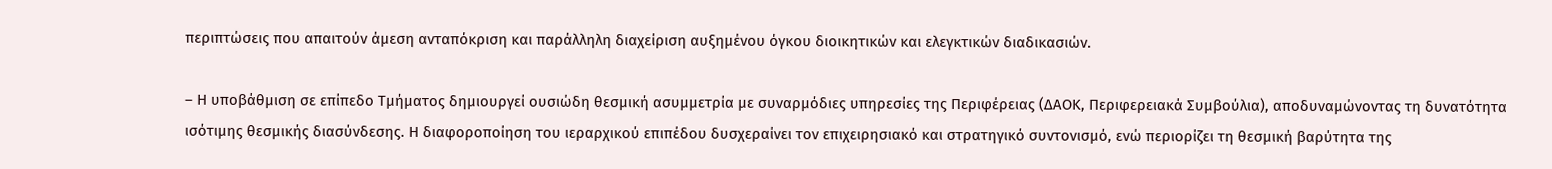περιπτώσεις που απαιτούν άμεση ανταπόκριση και παράλληλη διαχείριση αυξημένου όγκου διοικητικών και ελεγκτικών διαδικασιών.

– Η υποβάθμιση σε επίπεδο Τμήματος δημιουργεί ουσιώδη θεσμική ασυμμετρία με συναρμόδιες υπηρεσίες της Περιφέρειας (ΔΑΟΚ, Περιφερειακά Συμβούλια), αποδυναμώνοντας τη δυνατότητα ισότιμης θεσμικής διασύνδεσης. Η διαφοροποίηση του ιεραρχικού επιπέδου δυσχεραίνει τον επιχειρησιακό και στρατηγικό συντονισμό, ενώ περιορίζει τη θεσμική βαρύτητα της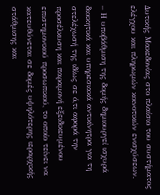Δυτικής Μακεδονίας στο πλαίσιο του συστήματος ελέγχου και πληρωμών κοινοτικών ενισχύσεων.

– Η υποβάθμιση της δομής δημιουργεί ισχυρά διοικητικά και υπηρεσιακά αντικίνητρα για τη στελέχωσή της ιδίως σε ό,τι αφορά την προσέλκυση και παραμονή εξειδικευμένου επιστημονικού προσωπικού, το οποίο τείνει να κατευθύνεται σε δομές υψηλότερης ιεραρχικής στάθμισης και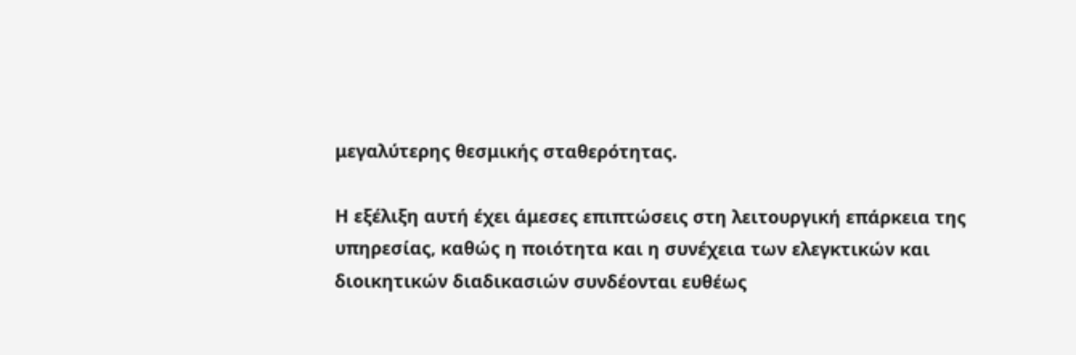μεγαλύτερης θεσμικής σταθερότητας.

Η εξέλιξη αυτή έχει άμεσες επιπτώσεις στη λειτουργική επάρκεια της υπηρεσίας, καθώς η ποιότητα και η συνέχεια των ελεγκτικών και διοικητικών διαδικασιών συνδέονται ευθέως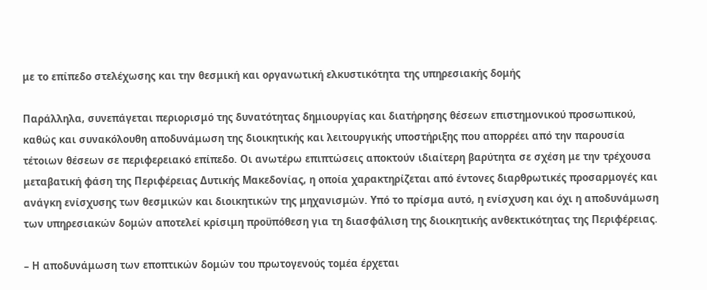με το επίπεδο στελέχωσης και την θεσμική και οργανωτική ελκυστικότητα της υπηρεσιακής δομής

Παράλληλα, συνεπάγεται περιορισμό της δυνατότητας δημιουργίας και διατήρησης θέσεων επιστημονικού προσωπικού, καθώς και συνακόλουθη αποδυνάμωση της διοικητικής και λειτουργικής υποστήριξης που απορρέει από την παρουσία τέτοιων θέσεων σε περιφερειακό επίπεδο. Οι ανωτέρω επιπτώσεις αποκτούν ιδιαίτερη βαρύτητα σε σχέση με την τρέχουσα μεταβατική φάση της Περιφέρειας Δυτικής Μακεδονίας, η οποία χαρακτηρίζεται από έντονες διαρθρωτικές προσαρμογές και ανάγκη ενίσχυσης των θεσμικών και διοικητικών της μηχανισμών. Υπό το πρίσμα αυτό, η ενίσχυση και όχι η αποδυνάμωση των υπηρεσιακών δομών αποτελεί κρίσιμη προϋπόθεση για τη διασφάλιση της διοικητικής ανθεκτικότητας της Περιφέρειας.

– Η αποδυνάμωση των εποπτικών δομών του πρωτογενούς τομέα έρχεται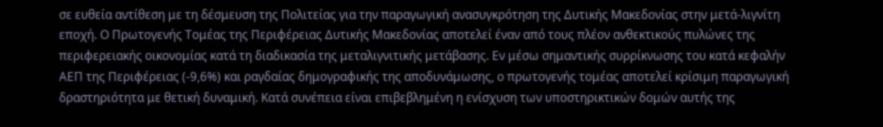σε ευθεία αντίθεση με τη δέσμευση της Πολιτείας για την παραγωγική ανασυγκρότηση της Δυτικής Μακεδονίας στην μετά-λιγνίτη εποχή. Ο Πρωτογενής Τομέας της Περιφέρειας Δυτικής Μακεδονίας αποτελεί έναν από τους πλέον ανθεκτικούς πυλώνες της περιφερειακής οικονομίας κατά τη διαδικασία της μεταλιγνιτικής μετάβασης. Εν μέσω σημαντικής συρρίκνωσης του κατά κεφαλήν ΑΕΠ της Περιφέρειας (-9,6%) και ραγδαίας δημογραφικής της αποδυνάμωσης, ο πρωτογενής τομέας αποτελεί κρίσιμη παραγωγική δραστηριότητα με θετική δυναμική. Κατά συνέπεια είναι επιβεβλημένη η ενίσχυση των υποστηρικτικών δομών αυτής της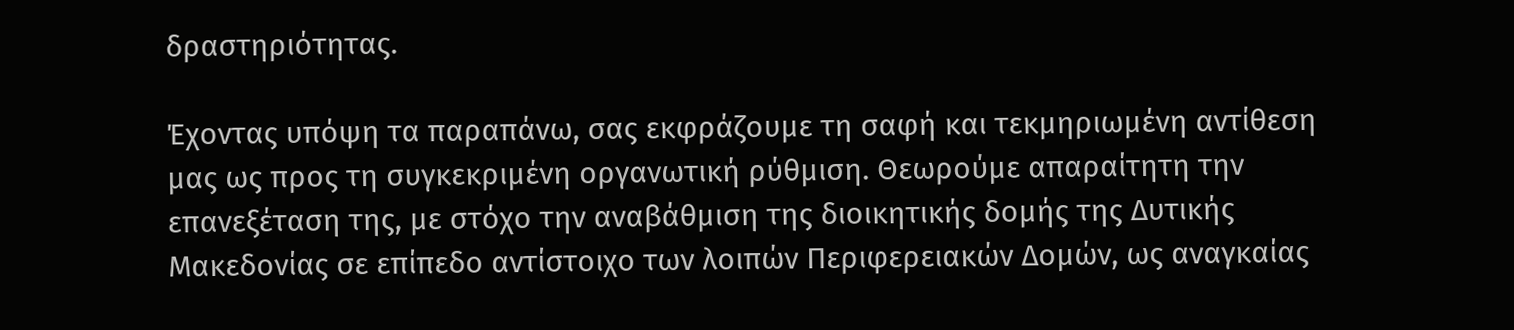δραστηριότητας.

Έχοντας υπόψη τα παραπάνω, σας εκφράζουμε τη σαφή και τεκμηριωμένη αντίθεση μας ως προς τη συγκεκριμένη οργανωτική ρύθμιση. Θεωρούμε απαραίτητη την επανεξέταση της, με στόχο την αναβάθμιση της διοικητικής δομής της Δυτικής Μακεδονίας σε επίπεδο αντίστοιχο των λοιπών Περιφερειακών Δομών, ως αναγκαίας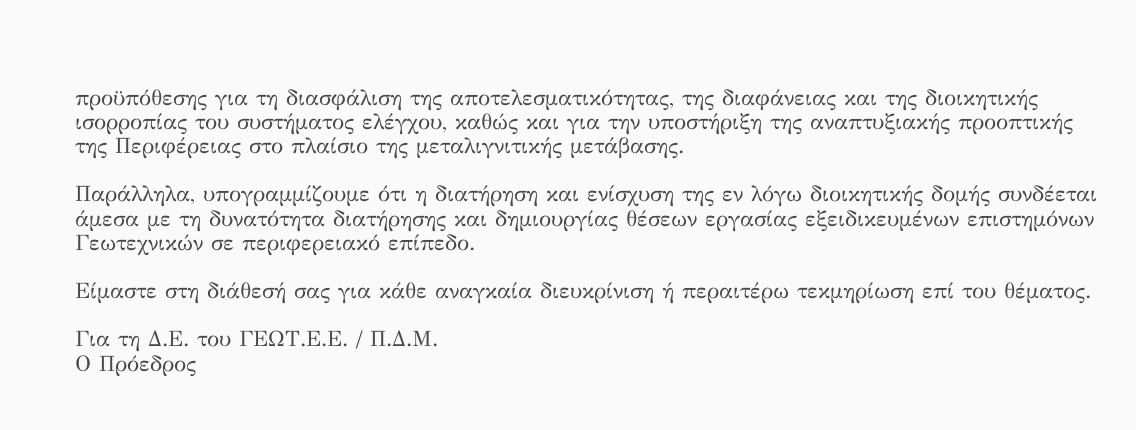προϋπόθεσης για τη διασφάλιση της αποτελεσματικότητας, της διαφάνειας και της διοικητικής ισορροπίας του συστήματος ελέγχου, καθώς και για την υποστήριξη της αναπτυξιακής προοπτικής της Περιφέρειας στο πλαίσιο της μεταλιγνιτικής μετάβασης.

Παράλληλα, υπογραμμίζουμε ότι η διατήρηση και ενίσχυση της εν λόγω διοικητικής δομής συνδέεται άμεσα με τη δυνατότητα διατήρησης και δημιουργίας θέσεων εργασίας εξειδικευμένων επιστημόνων Γεωτεχνικών σε περιφερειακό επίπεδο.

Είμαστε στη διάθεσή σας για κάθε αναγκαία διευκρίνιση ή περαιτέρω τεκμηρίωση επί του θέματος.

Για τη Δ.Ε. του ΓΕΩΤ.Ε.Ε. / Π.Δ.Μ.
Ο Πρόεδρος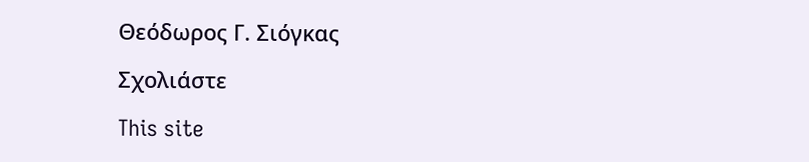Θεόδωρος Γ. Σιόγκας

Σχολιάστε

This site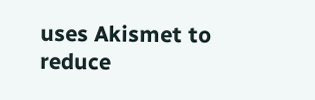uses Akismet to reduce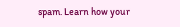spam. Learn how your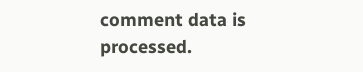comment data is processed.